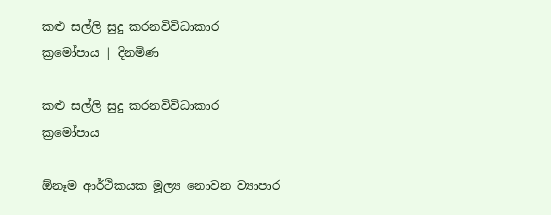කළු සල්ලි සුදු කරනවිවිධාකාර ක්‍රමෝපාය | දිනමිණ

කළු සල්ලි සුදු කරනවිවිධාකාර ක්‍රමෝපාය

ඕනෑම ආර්ථිකයක මූල්‍ය නොවන ව්‍යාපාර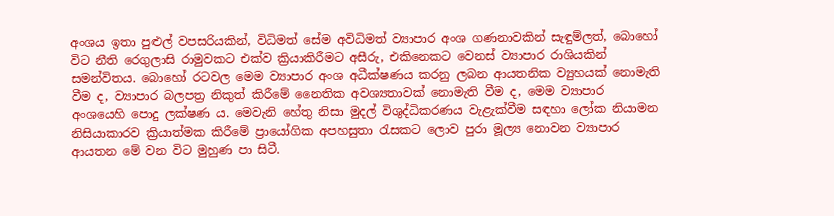අංශය ඉතා පුළුල් වපසරියකින්, විධිමත් සේම අවිධිමත් ව්‍යාපාර අංශ ගණනාවකින් සැඳුම්ලත්, බොහෝ විට නීති රෙගුලාසි රාමුවකට එක්ව ක්‍රියාකිරීමට අසීරු, එකිනෙකට වෙනස් ව්‍යාපාර රාශියකින් සමන්විතය. බොහෝ රටවල මෙම ව්‍යාපාර අංශ අධීක්ෂණය කරනු ලබන ආයතනික ව්‍යුහයක් නොමැති වීම ද, ව්‍යාපාර බලපත්‍ර නිකුත් කිරීමේ නෛතික අවශ්‍යතාවක් නොමැති වීම ද, මෙම ව්‍යාපාර අංශයෙහි පොදු ලක්ෂණ ය. මෙවැනි හේතු නිසා මුදල් විශුද්ධිකරණය වැළැක්වීම සඳහා ලෝක නියාමන නිසියාකාරව ක්‍රියාත්මක කිරීමේ ප්‍රායෝගික අපහසුතා රැසකට ලොව පුරා මූල්‍ය නොවන ව්‍යාපාර ආයතන මේ වන විට මුහුණ පා සිටී.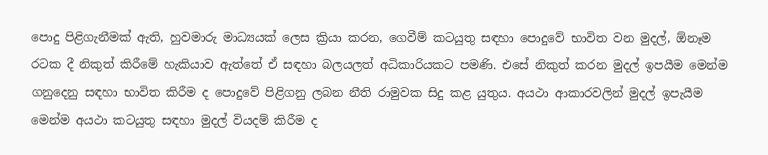පොදු පිළිගැනීමක් ඇති, හුවමාරු මාධ්‍යයක් ලෙස ක්‍රියා කරන, ගෙවීම් කටයුතු සඳහා ‍පොදුවේ භාවිත වන මුදල්, ඕනෑම රටක දී නිකුත් කිරීමේ හැකියාව ඇත්තේ ඒ සඳහා බලයලත් අධිකාරියකට පමණි. එසේ නිකුත් කරන මුදල් ඉපයීම මෙන්ම ගනුදෙනු සඳහා භාවිත කිරීම ද පොදුවේ පිළිගනු ලබන නීති රාමුවක සිදු කළ යුතුය. අයථා ආකාරවලින් මුදල් ඉපැයීම මෙන්ම අයථා කටයුතු සඳහා මුදල් වියදම් කිරීම ද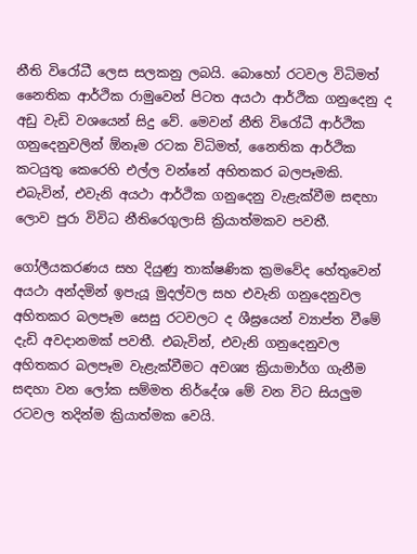නීති විරෝධී ලෙස සලකනු ලබයි. බොහෝ රටවල විධිමත් නෛතික ආර්ථික රාමුවෙන් පිටත අයථා ආර්ථික ගනුදෙනු ද අඩු වැඩි වශයෙන් සිදු වේ. මෙවන් නීති විරෝධී ආර්ථික ගනුදෙනුවලින් ඕනෑම රටක විධිමත්, නෛතික ආර්ථික කටයුතු ‍කෙරෙහි එල්ල වන්නේ අහිතකර බලපෑමකි. එබැවින්, එවැනි අයථා ආර්ථික ගනුදෙනු වැළැක්වීම සඳහා ලොව පුරා විවිධ නීතිරෙගුලාසි ක්‍රියාත්මකව පවතී.

ගෝලීයකරණය සහ දියුණු තාක්ෂණික ක්‍රමවේද හේතුවෙන් අයථා අන්දමින් ඉපැයූ මුදල්වල සහ එවැනි ගනුදෙනුවල අහිතකර බලපෑම සෙසු රටවලට ද ශීඝ්‍රයෙන් ව්‍යාප්ත වීමේ දැඩි අවදානමක් පවතී. එබැවින්, එවැනි ගනුදෙනුවල අහිතකර බලපෑම වැළැක්වීමට අවශ්‍ය ක්‍රියාමාර්ග ගැනීම සඳහා වන ලෝක සම්මත නිර්දේශ මේ වන විට සියලුම රටවල තදින්ම ක්‍රියාත්මක වෙයි.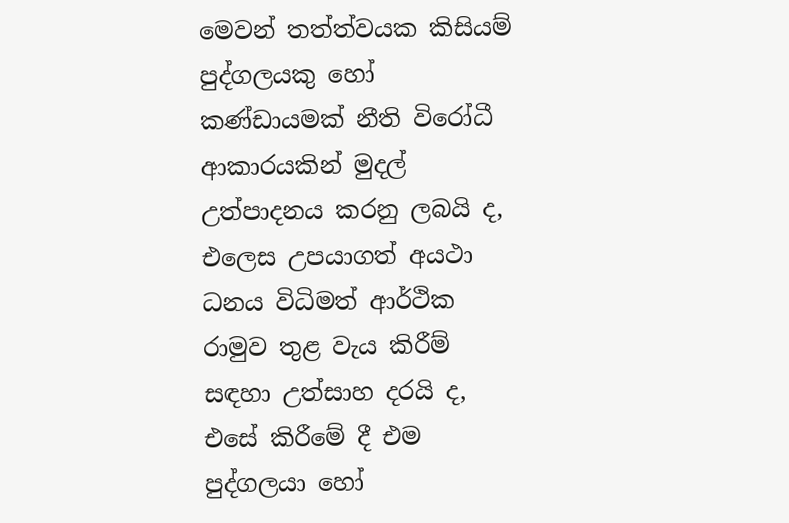මෙවන් තත්ත්වයක කිසියම් පුද්ගලයකු හෝ කණ්ඩායමක් නීති විරෝධී ආකාරයකින් මුදල් උත්පාදනය කරනු ලබයි ද, එලෙස උපයාගත් අයථා ධනය විධිමත් ආර්ථික රාමුව තුළ වැය කිරීම් සඳහා උත්සාහ දරයි ද, එසේ කිරීමේ දී එම පුද්ගලයා හෝ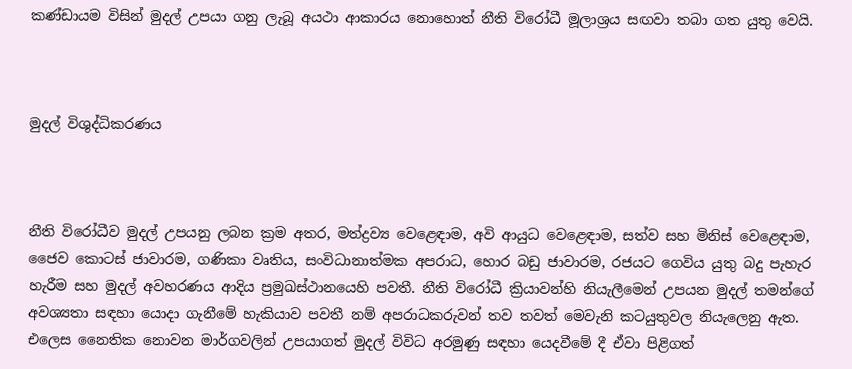කණ්ඩායම විසින් මුදල් උපයා ගනු ලැබූ අයථා ආකාරය නොහොත් නීති විරෝධී මූලාශ්‍රය සඟවා තබා ගත යුතු වෙයි.



මුදල් විශුද්ධිකරණය



නීති විරෝධීව මුදල් උපයනු ලබන ක්‍රම අතර, මත්ද්‍රව්‍ය වෙළෙඳාම, අවි ආයුධ වෙළෙඳාම, සත්ව සහ මිනිස් වෙළෙඳාම, ජෛව කොටස් ජාවාරම, ගණිකා වෘතිය, සංවිධානාත්මක අපරාධ, හොර බඩු ජාවාරම, රජයට ගෙවිය යුතු බදු පැහැර හැරීම සහ මුදල් අවහරණය ආදිය ප්‍රමුඛස්ථානයෙහි පවතී. නීති විරෝධී ක්‍රියාවන්හි නියැලීමෙන් උපයන මුදල් තමන්ගේ අවශ්‍යතා සඳහා යොදා ගැනීමේ හැකියාව පවතී නම් අපරාධකරුවන් තව තවත් මෙවැනි කටයුතුවල නියැලෙනු ඇත. එලෙස නෛතික නොවන මාර්ගවලින් උපයාගත් මුදල් විවිධ අරමුණු සඳහා යෙදවීමේ දී ඒවා පිළිගත්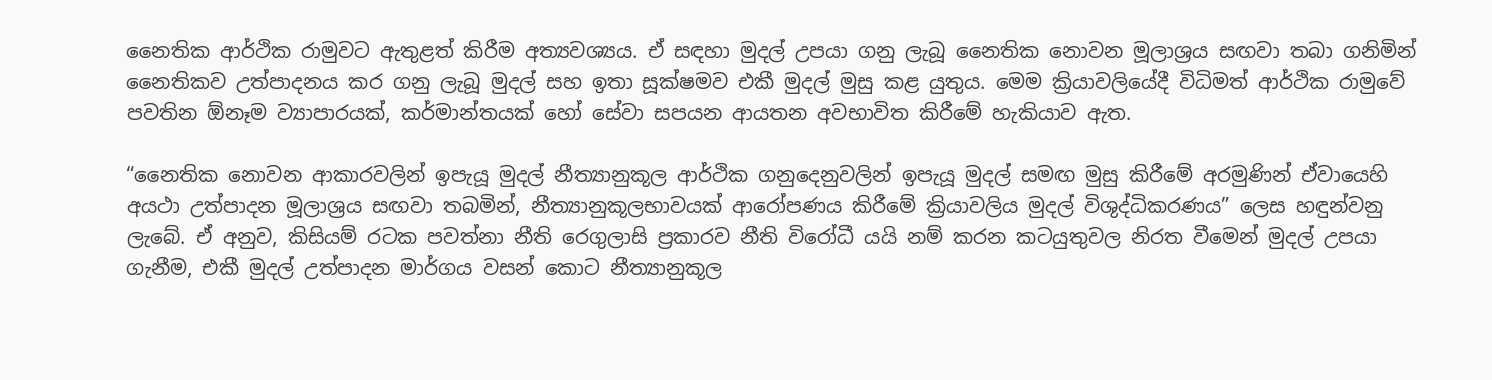නෛතික ආර්ථික රාමුවට ඇතුළත් කිරීම අත්‍යවශ්‍යය. ඒ සඳහා මුදල් උපයා ගනු ලැබූ නෛතික නොවන මූලාශ්‍රය සඟවා තබා ගනිමින් නෛතිකව උත්පාදනය කර ගනු ලැබූ මුදල් සහ ඉතා සූක්ෂමව එකී මුදල් මුසු කළ යුතුය. මෙම ක්‍රියාවලියේදී විධිමත් ආර්ථික රාමුවේ පවතින ඕනෑම ව්‍යාපාරයක්, කර්මාන්තයක් හෝ සේවා සපයන ආයතන අවභාවිත කිරීමේ හැකියාව ඇත.

“නෛතික නොවන ආකාරවලින් ඉපැයූ මුදල් නීත්‍යානුකූල ආර්ථික ගනුදෙනුවලින් ඉපැයූ මුදල් සමඟ මුසු කිරීමේ අරමුණින් ඒවායෙහි අයථා උත්පාදන මූලාශ්‍රය සඟවා තබමින්, නීත්‍යානුකූලභාවයක් ආරෝපණය කිරීමේ ක්‍රියාවලිය මුදල් විශුද්ධිකරණය” ලෙස හඳුන්වනු ලැබේ. ඒ අනුව, කිසියම් රටක පවත්නා නීති රෙගුලාසි ප්‍රකාරව නීති විරෝධී යයි නම් කරන කටයුතුවල නිරත වීමෙන් මුදල් උපයා ගැනීම, එකී මුදල් උත්පාදන මාර්ගය වසන් කොට නීත්‍යානුකූල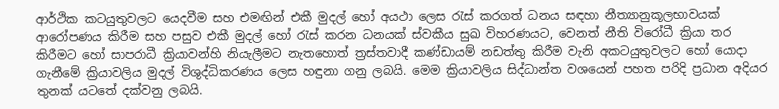ආර්ථික කටයුතුවලට යෙදවීම සහ එමඟින් එකී මුදල් හෝ අයථා ලෙස රැස් කරගත් ධනය සඳහා නීත්‍යානුකූලභාවයක් ආරෝපණය කිරීම සහ පසුව එකී මුදල් හෝ රැස් කරන ධනයක් ස්වකීය සුඛ විහරණයට, වෙනත් නීති විරෝධී ක්‍රියා තර කිරීමට හෝ සාපරාධී ක්‍රියාවන්හි නියැලීමට නැතහොත් ත්‍රස්තවාදී කණ්ඩායම් නඩත්තු කිරීම වැනි අකටයුතුවලට හෝ යොදා ගැනීමේ ක්‍රියාවලිය මුදල් විශුද්ධිකරණය ලෙස හඳුනා ගනු ලබයි. මෙම ක්‍රියාවලිය සිද්ධාන්ත වශයෙන් පහත පරිදි ප්‍රධාන අදියර තුනක් යටතේ දක්වනු ලබයි.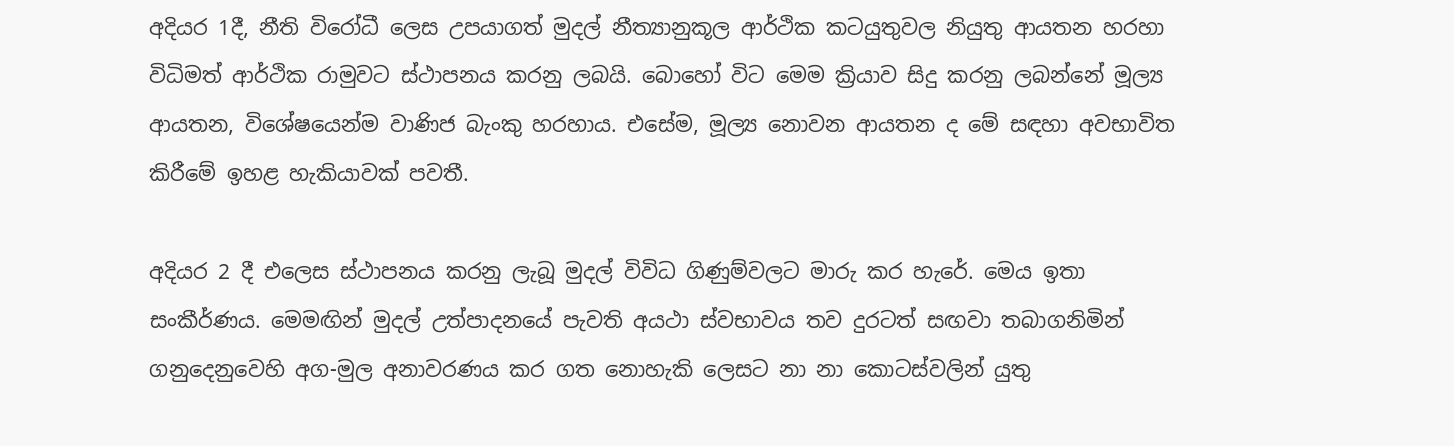අදියර 1දී, නීති විරෝධී ලෙස උපයාගත් මුදල් නීත්‍යානුකූල ආර්ථික කටයුතුවල නියුතු ආයතන හරහා විධිමත් ආර්ථික රාමුවට ස්ථාපනය කරනු ලබයි. බොහෝ විට මෙම ක්‍රියාව සිදු කරනු ලබන්නේ මූල්‍ය ආයතන, විශේෂයෙන්ම වාණිජ බැංකු හරහාය. එසේම, මූල්‍ය නොවන ආයතන ද මේ සඳහා අවභාවිත කිරීමේ ඉහළ හැකියාවක් පවතී.

අදියර 2 දී එලෙස ස්ථාපනය කරනු ලැබූ මුදල් විවිධ ගිණුම්වලට මාරු කර හැරේ. මෙය ඉතා සංකීර්ණය. මෙමඟින් මුදල් උත්පාදනයේ පැවති අයථා ස්වභාවය තව දුරටත් සඟවා තබාගනිමින් ගනුදෙනුවෙහි අග-මුල අනාවරණය කර ගත නොහැකි ලෙසට නා නා ‍කොටස්වලින් යුතු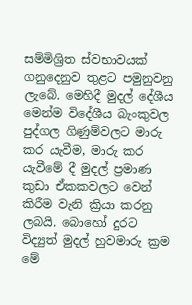සම්මිශ්‍රිත ස්වභාවයක් ගනුදෙනුව තුළට පමුනුවනු ලැබේ. මෙහිදී මුදල් දේශීය මෙන්ම විදේශීය බැංකුවල පුද්ගල ගිණුම්වලට මාරු කර යැවීම, මාරු කර යැවීමේ දී මුදල් ප්‍රමාණ කුඩා ඒකකවලට වෙන් කිරීම වැනි ක්‍රියා කරනු ලබයි. බොහෝ දුරට විද්‍යුත් මුදල් හුවමාරු ක්‍රම මේ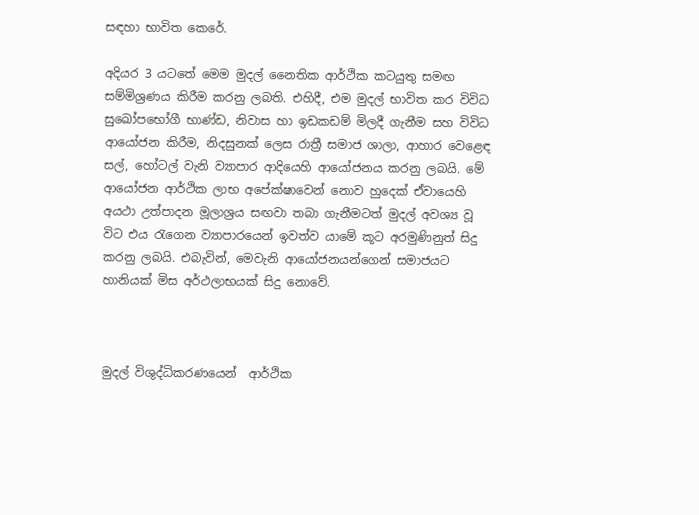සඳහා භාවිත කෙරේ.

අදියර 3 යටතේ මෙම මුදල් නෛතික ආර්ථික කටයුතු සමඟ සම්මිශ්‍රණය කිරීම කරනු ලබති. එහිදී, එම මුදල් භාවිත කර විවිධ සුඛෝපභෝගී භාණ්ඩ, නිවාස හා ඉඩකඩම් මිලදී ගැනීම සහ විවිධ ආයෝජන කිරීම, නිදසුනක් ලෙස රාත්‍රී සමාජ ශාලා, ආහාර වෙළෙඳ සල්, හෝටල් වැනි ව්‍යාපාර ආදියෙහි ආයෝජනය කරනු ලබයි. මේ ආයෝජන ආර්ථික ලාභ අපේක්ෂාවෙන් නොව හුදෙක් ඒවායෙහි අයථා උත්පාදන මූලාශ්‍රය සඟවා තබා ගැනීමටත් මුදල් අවශ්‍ය වූ විට එය රැගෙන ව්‍යාපාරයෙන් ඉවත්ව යාමේ කූට අරමුණිනුත් සිදු කරනු ලබයි. එබැවින්, මෙවැනි ආයෝජනයන්ගෙන් සමාජයට හානියක් මිස අර්ථලාභයක් සිදු නොවේ.



මුදල් විශුද්ධිකරණයෙන්  ආර්ථික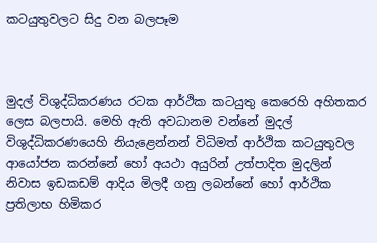කටයුතුවලට සිදු වන බලපෑම



මුදල් විශුද්ධිකරණය රටක ආර්ථික කටයුතු කෙරෙහි අහිතකර ලෙස බලපායි. මෙහි ඇති අවධානම වන්නේ මුදල් විශුද්ධිකරණයෙහි නියැළෙන්නන් විධිමත් ආර්ථික කටයුතුවල ආයෝජන කරන්නේ හෝ අයථා අයුරින් උත්පාදිත මුදලින් නිවාස ඉඩකඩම් ආදිය මිලදී ගනු ලබන්නේ හෝ ආර්ථික ප්‍රතිලාභ හිමිකර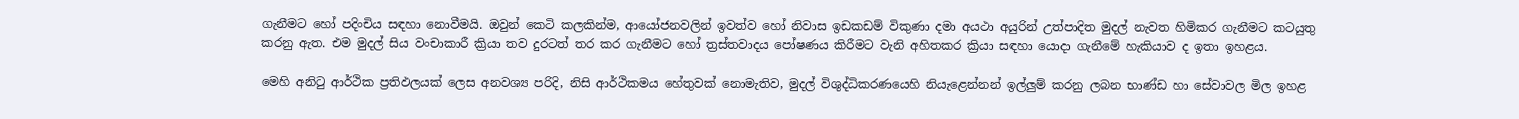ගැනීමට හෝ පදිංචිය සඳහා ‍නොවීමයි. ඔවුන් කෙටි කලකින්ම, ආයෝජනවලින් ඉවත්ව හෝ නිවාස ඉඩකඩම් විකුණා දමා අයථා අයුරින් උත්පාදිත මුදල් නැවත හිමිකර ගැනීමට කටයුතු කරනු ඇත. එම මුදල් සිය වංචාකාරී ක්‍රියා තව දුරටත් තර කර ගැනීමට හෝ ත්‍රස්තවාදය පෝෂණය කිරීමට වැනි අහිතකර ක්‍රියා සඳහා යොදා ගැනීමේ හැකියාව ද ඉතා ඉහළය.

මෙහි අනිටු ආර්ථික ප්‍රතිඵලයක් ලෙස අනවශ්‍ය පරිදි, නිසි ආර්ථිකමය හේතුවක් නොමැතිව, මුදල් විශුද්ධිකරණයෙහි නියැළෙන්නන් ඉල්ලුම් කරනු ලබන භාණ්ඩ හා සේවාවල මිල ඉහළ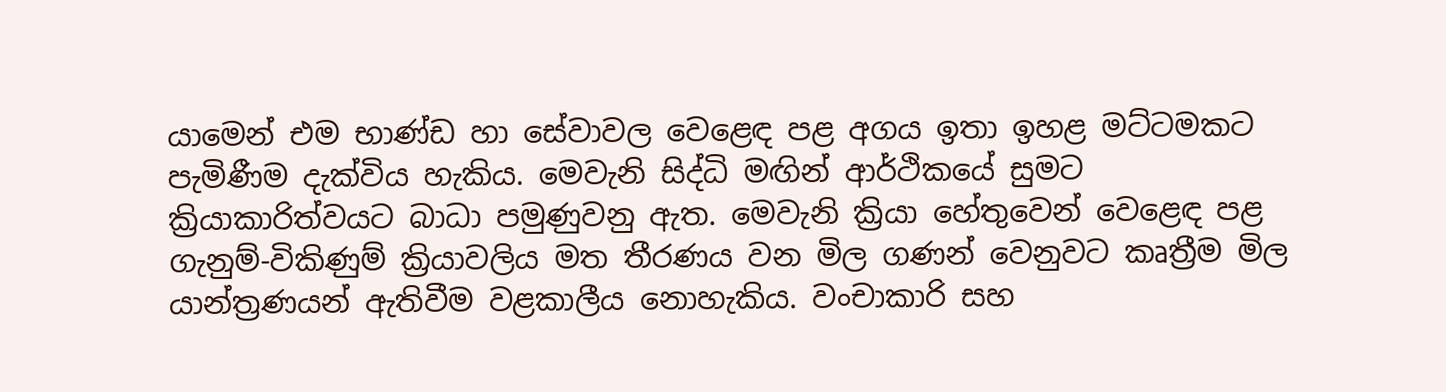යාමෙන් එම භාණ්ඩ හා සේවාවල වෙළෙඳ‍ පළ අගය ඉතා ඉහළ මට්ටමකට පැමිණීම දැක්විය හැකිය. මෙවැනි සිද්ධි මඟින් ආර්ථිකයේ සුමට ක්‍රියාකාරිත්වයට බාධා පමුණුවනු ඇත. මෙවැනි ක්‍රියා හේතුවෙන් වෙළෙඳ පළ ගැනුම්-විකිණුම් ක්‍රියාවලිය මත තීරණය වන මිල ගණන් වෙනුවට කෘත්‍රීම මිල යාන්ත්‍රණයන් ඇතිවීම වළකාලීය නොහැකිය. වංචාකාරි සහ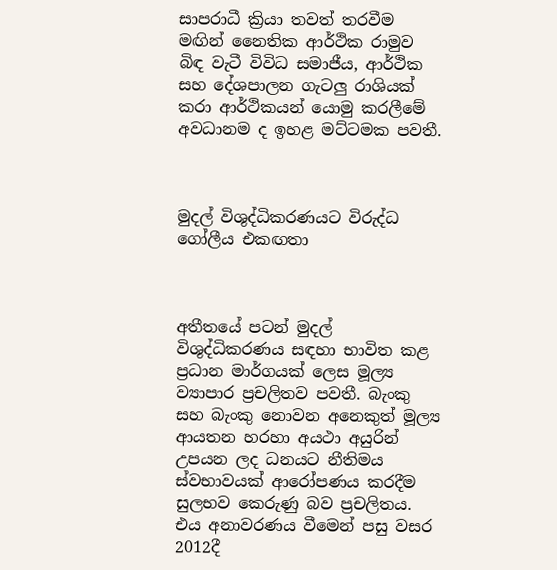සාපරාධී ක්‍රියා තවත් තරවීම මඟින් නෛතික ආර්ථික රාමුව බිඳ වැටී විවිධ සමාජීය, ආර්ථික සහ දේශපාලන ගැටලු රාශියක් කරා ආර්ථිකයන් යොමු කරලීමේ අවධානම ද ඉහළ මට්ටමක පවතී.



මුදල් විශුද්ධිකරණයට විරුද්ධ ගෝලීය එකඟතා



අතීතයේ පටන් මුදල් විශුද්ධිකරණය සඳහා භාවිත කළ ප්‍රධාන මාර්ගයක් ලෙස මූල්‍ය ව්‍යාපාර ප්‍රචලිතව පවතී. බැංකු සහ බැංකු නොවන අනෙකුත් මූල්‍ය ආයතන හරහා අයථා අයුරින් උපයන ලද ධනයට නීතිමය ස්වභාවයක් ආරෝපණය කරදීම සුලභව කෙරුණු බව ප්‍රචලිතය. එය අනාවරණය වීමෙන් පසු වසර 2012දී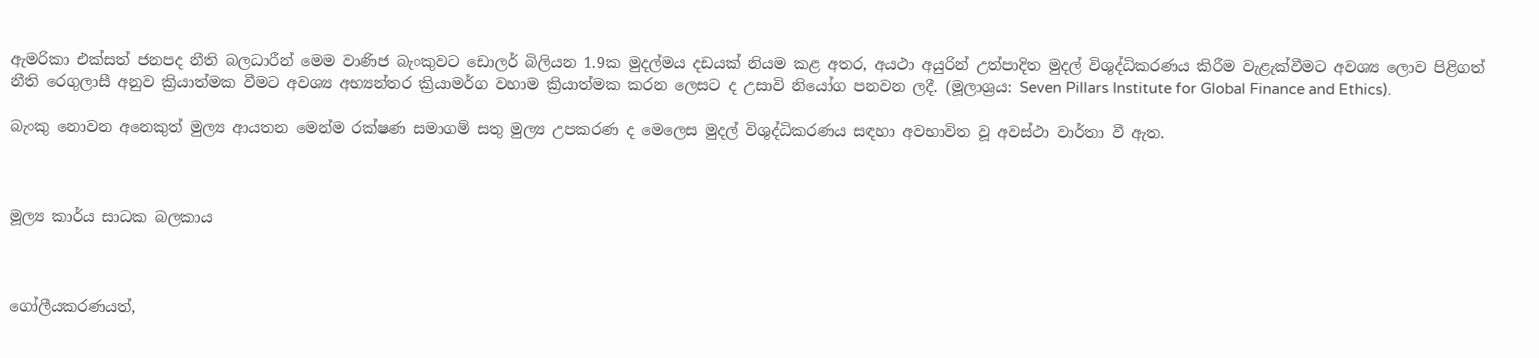ඇමරිකා එක්සත් ජනපද නීති බලධාරීන් මෙම වාණිජ බැංකුවට ඩොලර් බිලියන 1.9ක මුදල්මය දඩයක් නියම කළ අතර, අයථා අයුරින් උත්පාදිත මුදල් විශුද්ධිකරණය කිරීම වැළැක්වීමට අවශ්‍ය ලොව පිළිගත් නීති රෙගුලාසී අනුව ක්‍රියාත්මක වීමට අවශ්‍ය අභ්‍යන්තර ක්‍රියාමර්ග වහාම ක්‍රියාත්මක කරන ලෙසට ද උසාවි නියෝග පනවන ලදී. (මූලාශ්‍රය: Seven Pillars Institute for Global Finance and Ethics).

බැංකු නොවන අනෙකුත් මුල්‍ය ආයතන මෙන්ම රක්ෂණ සමාගම් සතු මුල්‍ය උපකරණ ද මෙලෙස මුදල් විශුද්ධිකරණය සඳහා අවභාවිත වූ අවස්ථා වාර්තා වී ඇත.



මූල්‍ය කාර්ය සාධක බලකාය



ගෝලීයකරණයත්,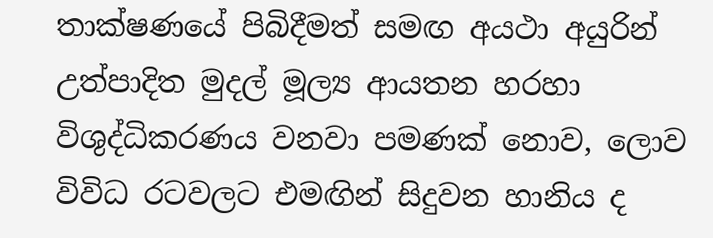තාක්ෂණයේ පිබිදීමත් සමඟ අයථා අයුරින් උත්පාදිත මුදල් මූල්‍ය ආයතන හරහා විශුද්ධිකරණය වනවා පමණක් නොව, ලොව විවිධ රටවලට එමඟින් සිදුවන හානිය ද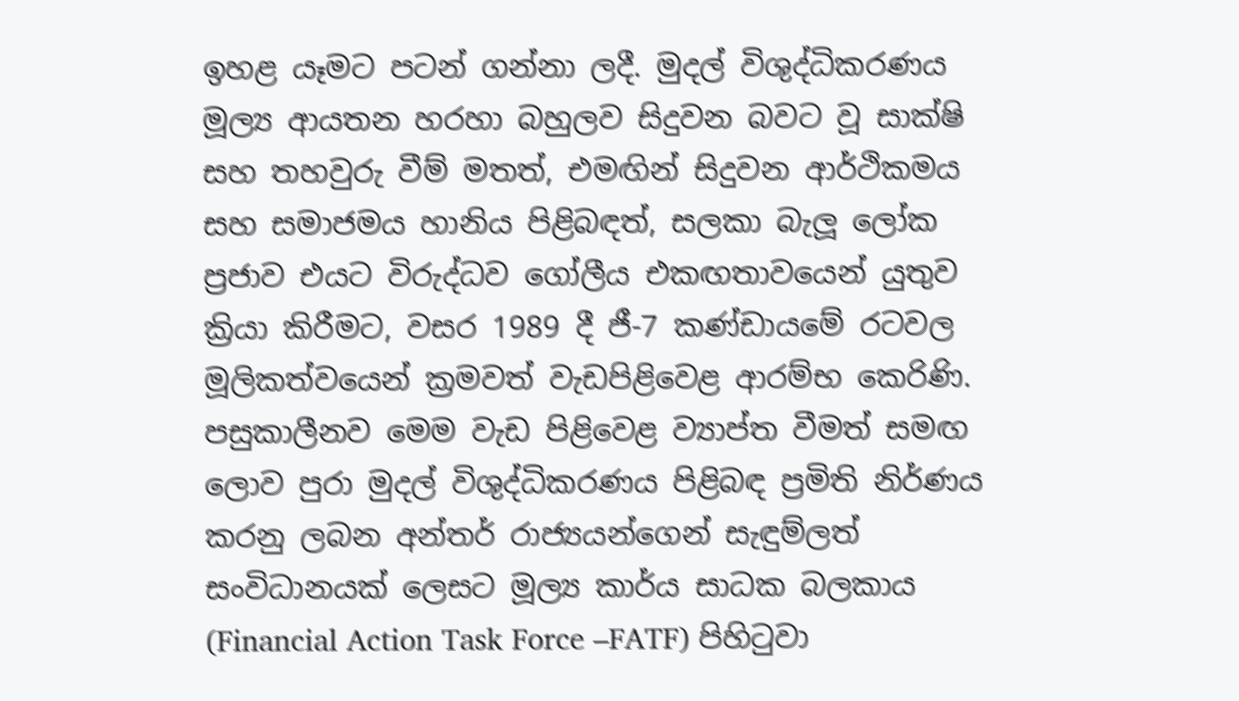ඉහළ යෑමට පටන් ගන්නා ලදී. මුදල් විශුද්ධිකරණය මූල්‍ය ආයතන හරහා බහුලව සිදුවන බවට වූ සාක්ෂි සහ තහවුරු වීම් මතත්, එමඟින් සිදුවන ආර්ථිකමය සහ සමාජමය හානිය පිළිබඳත්, සලකා බැලූ ලෝක ප්‍රජාව එයට විරුද්ධව ගෝලීය එකඟතාවයෙන් යුතුව ක්‍රියා කිරීමට, වසර 1989 දී ජී-7 කණ්ඩායමේ රටවල මූලිකත්වයෙන් ක්‍රමවත් වැඩපිළිවෙළ ආරම්භ කෙරිණි. පසුකාලීනව මෙම වැඩ පිළිවෙළ ව්‍යාප්ත වීමත් සමඟ ලොව පුරා මුදල් විශුද්ධිකරණය පිළිබඳ ප්‍රමිති නිර්ණය කරනු ලබන අන්තර් රාජ්‍යයන්ගෙන් සැඳුම්ලත් සංවිධානයක් ලෙසට මූල්‍ය කාර්ය සාධක බලකාය (Financial Action Task Force –FATF) පිහිටුවා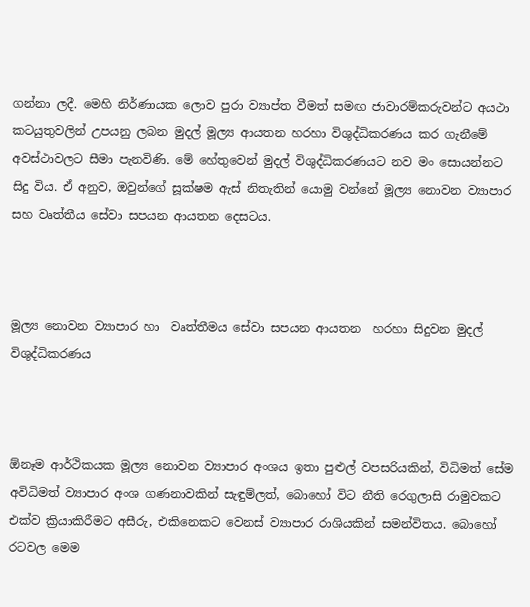ගන්නා ලදී. මෙහි නිර්ණායක ලොව පුරා ව්‍යාප්ත වීමත් සමඟ ජාවාරම්කරුවන්ට අයථා කටයුතුවලින් උපයනු ලබන මුදල් මූල්‍ය ආයතන හරහා විශුද්ධිකරණය කර ගැනීමේ අවස්ථාවලට සීමා පැනවිණි. මේ හේතුවෙන් මුදල් විශුද්ධිකරණයට නව මං සොයන්නට සිදු විය. ඒ අනුව, ඔවුන්ගේ සූක්ෂම ඇස් නිතැතින් යොමු වන්නේ මූල්‍ය නොවන ව්‍යාපාර සහ වෘත්තීය සේවා සපයන ආයතන දෙසටය.



මූල්‍ය නොවන ව්‍යාපාර හා  වෘත්තීමය සේවා සපයන ආයතන  හරහා සිදුවන මුදල් විශුද්ධිකරණය



ඕනෑම ආර්ථිකයක මූල්‍ය නොවන ව්‍යාපාර අංශය ඉතා පුළුල් වපසරියකින්, විධිමත් සේම අවිධිමත් ව්‍යාපාර අංශ ගණනාවකින් සැඳුම්ලත්, බොහෝ විට නීති රෙගුලාසි රාමුවකට එක්ව ක්‍රියාකිරීමට අසීරු, එකිනෙකට වෙනස් ව්‍යාපාර රාශියකින් සමන්විතය. බොහෝ රටවල මෙම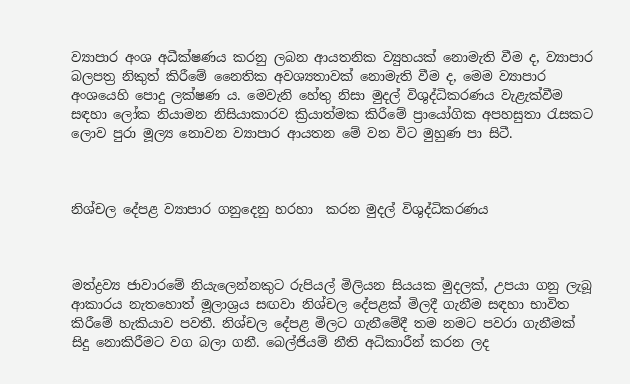ව්‍යාපාර අංශ අධීක්ෂණය කරනු ලබන ආයතනික ව්‍යුහයක් නොමැති වීම ද, ව්‍යාපාර බලපත්‍ර නිකුත් කිරීමේ නෛතික අවශ්‍යතාවක් නොමැති වීම ද, මෙම ව්‍යාපාර අංශයෙහි පොදු ලක්ෂණ ය. මෙවැනි හේතු නිසා මුදල් විශුද්ධිකරණය වැළැක්වීම සඳහා ලෝක නියාමන නිසියාකාරව ක්‍රියාත්මක කිරීමේ ප්‍රායෝගික අපහසුතා රැසකට ලොව පුරා මූල්‍ය නොවන ව්‍යාපාර ආයතන මේ වන විට මුහුණ පා සිටී.



නිශ්චල දේපළ ව්‍යාපාර ගනුදෙනු හරහා  කරන මුදල් විශුද්ධිකරණය



මත්ද්‍රව්‍ය ජාවාරමේ නියැලෙන්නකුට රුපියල් මිලියන සියයක මුදලක්, උපයා ගනු ලැබූ ආකාරය නැතහොත් මූලාශ්‍රය සඟවා නිශ්චල දේපළක් මිලදී ගැනීම සඳහා භාවිත කිරීමේ හැකියාව පවතී. නිශ්චල දේපළ මිලට ගැනීමේදී තම නමට පවරා ගැනීමක් සිදු නොකිරීමට වග බලා ගනී. බෙල්ජියම් නීති අධිකාරීන් කරන ලද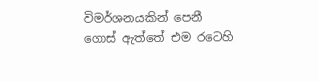විමර්ශනයකින් පෙනී ගොස් ඇත්තේ එම රටෙහි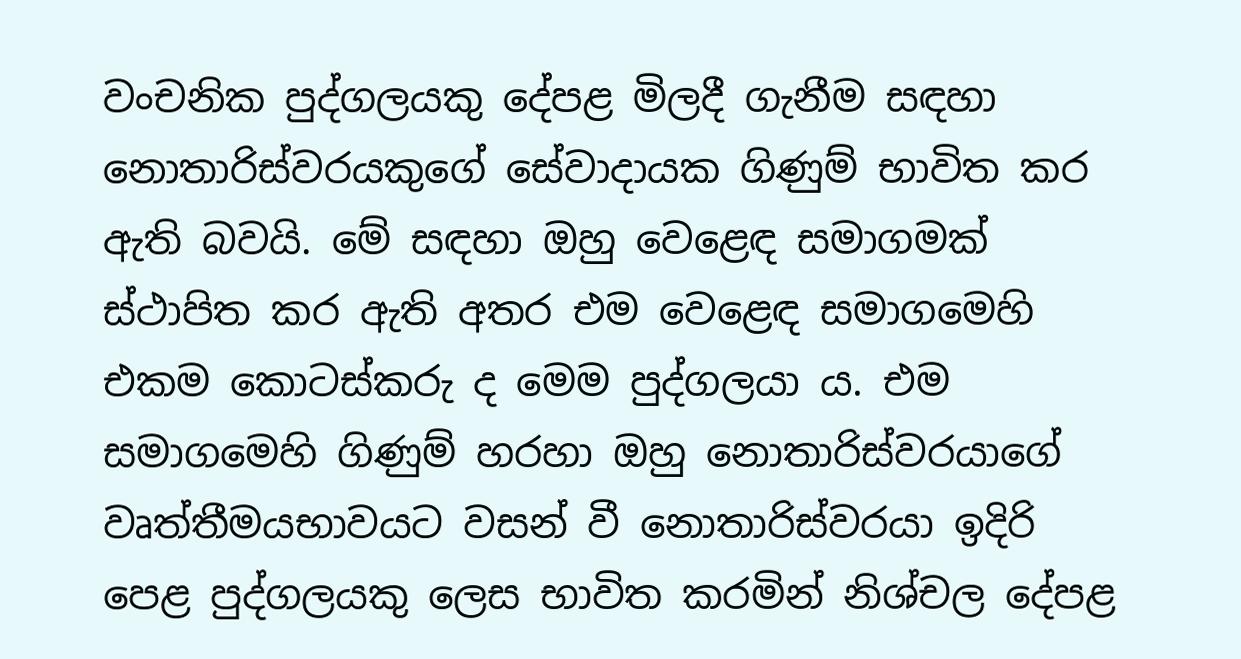වංචනික පුද්ගලයකු දේපළ මිලදී ගැනීම සඳහා නොතාරිස්වරයකුගේ සේවාදායක ගිණුම් භාවිත කර ඇති බවයි. මේ සඳහා ඔහු වෙළෙඳ සමාගමක් ස්ථාපිත කර ඇති අතර එම වෙළෙඳ සමාගමෙහි එකම කොටස්කරු ද මෙම පුද්ගලයා ය. එම සමා‍ගමෙහි ගිණුම් හරහා ඔහු නොතාරිස්වරයාගේ වෘත්තීමයභාවයට වසන් වී නොතාරිස්වරයා ඉදිරි පෙළ පුද්ගලයකු ලෙස භාවිත කරමින් නිශ්චල දේපළ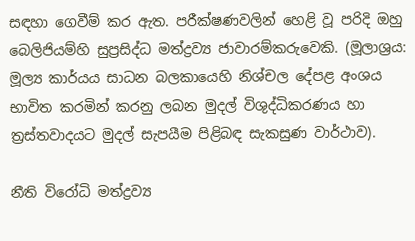සඳහා ගෙවීම් කර ඇත. පරීක්ෂණවලින් හෙළි වූ පරිදි ඔහු බෙලිජියම්හි සුප්‍රසිද්ධ මත්ද්‍රව්‍ය ජාවාරම්කරුවෙකි. (මූලාශ්‍රය: මූල්‍ය කාර්යය සාධන බලකායෙහි නිශ්චල දේපළ අංශය භාවිත කරමින් කරනු ලබන මුදල් විශුද්ධිකරණය හා ත්‍රස්තවාදයට මුදල් සැපයීම පිළිබඳ සැකසුණ වාර්ථාව).

නීති විරෝධි මත්ද්‍රව්‍ය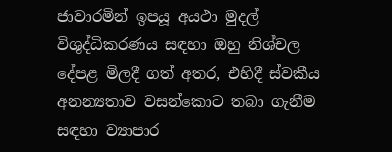ජාවාරමින් ඉපයූ අයථා මුදල් විශුද්ධිකරණය සඳහා ඔහු නිශ්චල දේපළ මිලදී ගත් අතර, එහිදී ස්වකීය අනන්‍යතාව වසන්කොට තබා ගැනීම සඳහා ව්‍යාපාර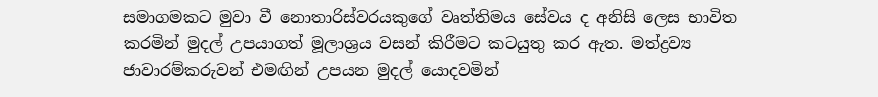සමාගමකට මුවා වී නොතාරිස්වරයකුගේ වෘත්තිමය සේවය ද අනිසි ලෙස භාවිත කරමින් මුදල් උපයාගත් මූලාශ්‍රය වසන් කිරීමට කටයුතු කර ඇත. මත්ද්‍රව්‍ය ජාවාරම්කරුවන් එමඟින් උපයන මුදල් යොදවමින්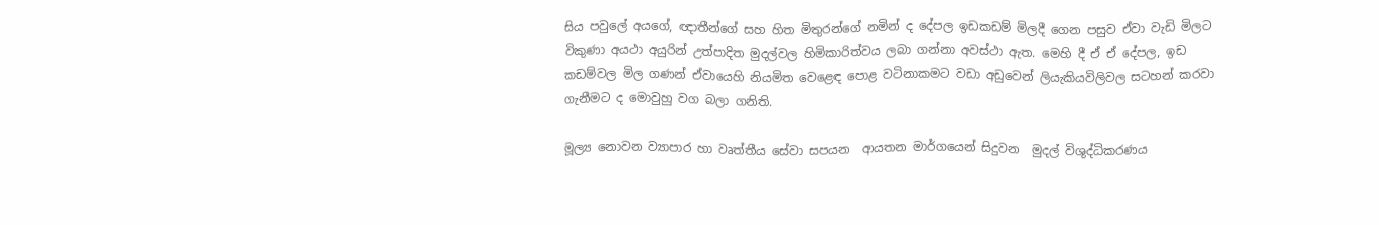සිය පවුලේ අයගේ, ඥාතීන්ගේ සහ හිත මිතුරන්ගේ නමින් ද දේපල ඉඩකඩම් මිලදී ගෙන පසුව ඒවා වැඩි මිලට විකුණා අයථා අයුරින් උත්පාදිත මුදල්වල හිමිකාරිත්වය ලබා ගන්නා අවස්ථා ඇත. මෙහි දී ඒ ඒ දේපල, ඉඩ කඩම්වල මිල ගණන් ඒවායෙහි නියමිත වෙළෙඳ පොළ වටිනාකමට වඩා අඩුවෙන් ලියැකියවිලිවල සටහන් කරවා ගැනීමට ද මොවුහු වග බලා ගනිති.

මූල්‍ය නොවන ව්‍යාපාර හා වෘත්තීය සේවා සපයන  ආයතන මාර්ගයෙන් සිදුවන  මුදල් විශුද්ධිකරණය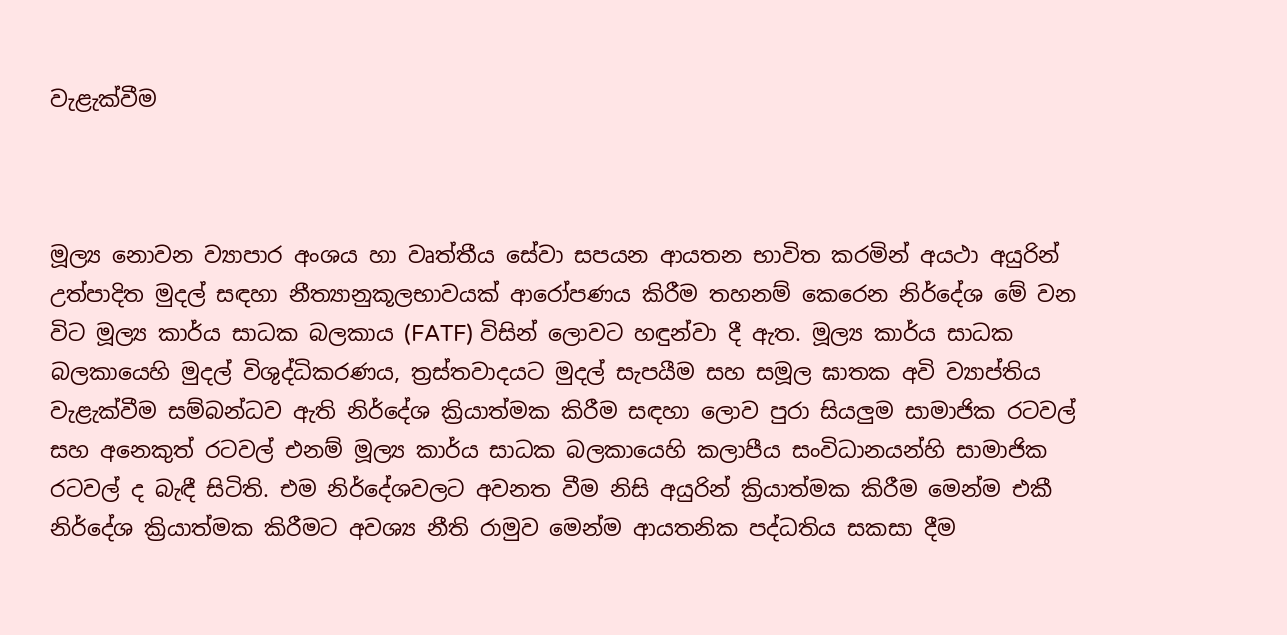වැළැක්වීම



මූල්‍ය නොවන ව්‍යාපාර අංශය හා වෘත්තීය සේවා සපයන ආයතන භාවිත කරමින් අයථා අයුරින් උත්පාදිත මුදල් සඳහා නීත්‍යානුකූලභාවයක් ආරෝපණය කිරීම තහනම් කෙරෙන නිර්දේශ මේ වන විට මූල්‍ය කාර්ය සාධක බලකාය (FATF) විසින් ලොවට හඳුන්වා දී ඇත. මූල්‍ය කාර්ය සාධක බලකායෙහි මුදල් විශුද්ධිකරණය, ත්‍රස්තවාදයට මුදල් සැපයීම සහ සමූල ඝාතක අවි ව්‍යාප්තිය වැළැක්වීම සම්බන්ධව ඇති නිර්දේශ ක්‍රියාත්මක කිරීම සඳහා ලොව පුරා සියලුම සාමාජික රටවල් සහ අනෙකුත් රටවල් එනම් මූල්‍ය කාර්ය සාධක බලකායෙහි කලාපීය සංවිධානයන්හි සාමාජික රටවල් ද බැඳී සිටිති. එම නිර්දේශවලට අවනත වීම නිසි අයුරින් ක්‍රියාත්මක කිරීම මෙන්ම එකී නිර්දේශ ක්‍රියාත්මක කිරීමට අවශ්‍ය නීති රාමුව මෙන්ම ආයතනික පද්ධතිය සකසා දීම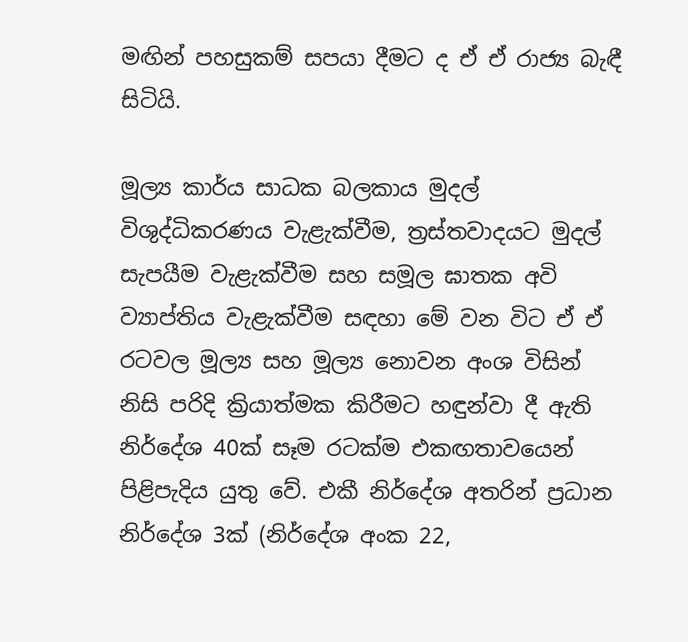මඟින් පහසුකම් සපයා දීමට ද ඒ ඒ රාජ්‍ය බැඳී සිටියි.

මූල්‍ය කාර්ය සාධක බලකාය මුදල් විශුද්ධිකරණය වැළැක්වීම, ත්‍රස්තවාදයට මුදල් සැපයීම වැළැක්වීම සහ සමූල ඝාතක අවි ව්‍යාප්තිය වැළැක්වීම සඳහා මේ වන විට ඒ ඒ රටවල මූල්‍ය සහ මූල්‍ය නොවන අංශ විසින් නිසි පරිදි ක්‍රියාත්මක කිරීමට හඳුන්වා දී ඇති නිර්දේශ 40ක් සෑම රටක්ම එකඟතාවයෙන් පිළිපැදිය යුතු වේ. එකී නිර්දේශ අතරින් ප්‍රධාන නිර්දේශ 3ක් (නිර්දේශ අංක 22,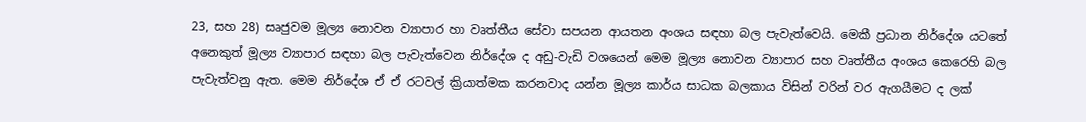23, සහ 28) සෘජුවම මූල්‍ය නොවන ව්‍යාපාර හා වෘත්තීය සේවා සපයන ආයතන අංශය සඳහා බල පැවැත්වෙයි. මෙකී ප්‍රධාන නිර්දේශ යටතේ අනෙකුත් මූල්‍ය ව්‍යාපාර සඳහා බල පැවැත්වෙන නිර්දේශ ද අඩු-වැඩි වශයෙන් මෙම මූල්‍ය නොවන ව්‍යාපාර සහ වෘත්තීය අංශය කෙරෙහි බල පැවැත්වනු ඇත. මෙම නිර්දේශ ඒ ඒ රටවල් ක්‍රියාත්මක කරනවාද යන්න මූල්‍ය කාර්ය සාධක බලකාය විසින් වරින් වර ඇගයීමට ද ලක්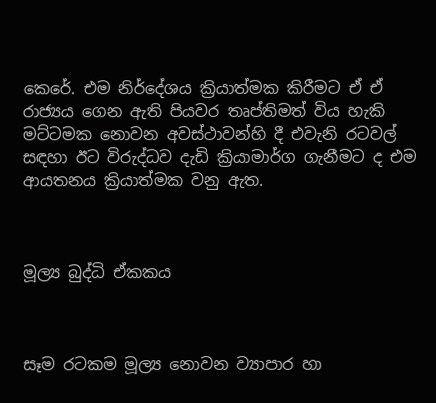කෙරේ. එම නිර්දේශය ක්‍රියාත්මක කිරීමට ඒ ඒ රාජ්‍යය ගෙන ඇති පියවර තෘප්තිමත් විය හැකි මට්ටමක නොවන අවස්ථාවන්හි දී එවැනි රටවල් සඳහා ඊට විරුද්ධව දැඩි ක්‍රියාමාර්ග ගැනීමට ද එම ආයතනය ක්‍රියාත්මක වනු ඇත.



මූල්‍ය බුද්ධි ඒකකය



සෑම රටකම මූල්‍ය නොවන ව්‍යාපාර හා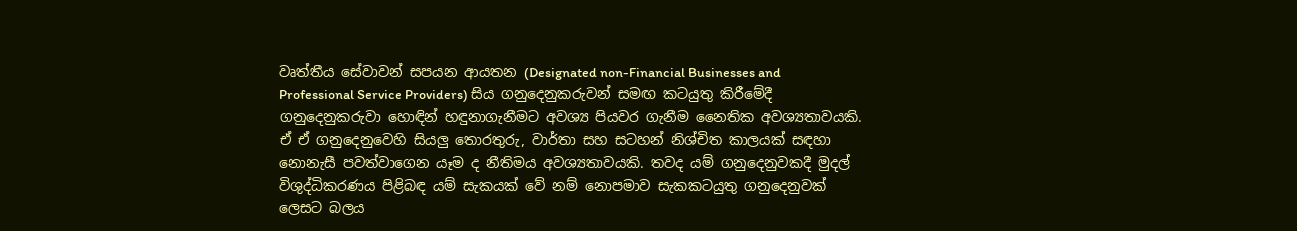වෘත්තීය සේවාවන් සපයන ආයතන (Designated non-Financial Businesses and Professional Service Providers) සිය ගනුදෙනුකරුවන් සමඟ කටයුතු කිරීමේදී ගනුදෙනුකරුවා හොඳින් හඳුනාගැනීමට අවශ්‍ය පියවර ගැනීම නෛතික අවශ්‍යතාවයකි. ඒ ඒ ගනුදෙනුවෙහි සියලු තොරතුරු, වාර්තා සහ සටහන් නිශ්චිත කාලයක් සඳහා නොනැසී පවත්වාගෙන යෑම ද නීතිමය අවශ්‍යතාවයකි. තවද යම් ගනුදෙනුවකදී මුදල් විශුද්ධිකරණය පිළිබඳ යම් සැකයක් වේ නම් නොපමාව සැකකටයුතු ගනුදෙනුවක් ලෙසට බලය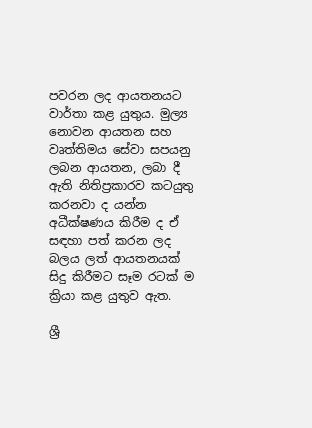පවරන ලද ආයතනයට වාර්තා කළ යුතුය. මුල්‍ය නොවන ආයතන සහ වෘත්තිමය සේවා සපයනු ලබන ආයතන, ලබා දී ඇති නිතිප්‍රකාරව කටයුතු කරනවා ද යන්න අධීක්ෂණය කිරීම ද ඒ සඳහා පත් කරන ලද බලය ලත් ආයතනයක් සිදු කිරීමට සෑම රටක් ම ක්‍රියා කළ යුතුව ඇත.

ශ්‍රී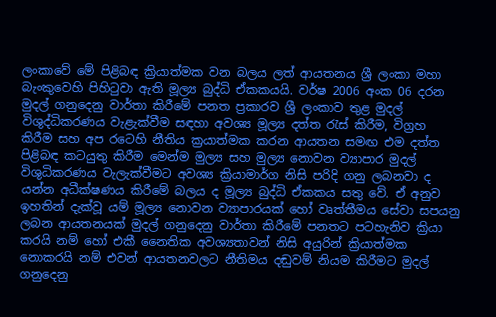ලංකාවේ මේ පිළිබඳ ක්‍රියාත්මක වන බලය ලත් ආයතනය ශ්‍රී ලංකා මහා බැංකුවෙහි පිහිටුවා ඇති මූල්‍ය බුද්ධි ඒකකයයි. වර්ෂ 2006 අංක 06 දරන මුදල් ගනුදෙනු වාර්තා කිරීමේ පනත ප්‍රකාරව ශ්‍රී ලංකාව තුළ මුදල් විශුද්ධිකරණය වැළැක්වීම සඳහා අවශ්‍ය මූල්‍ය දත්ත රැස් කිරීම, විග්‍රහ කිරීම සහ අප රටෙහි නීතිය ක්‍රයාත්මක කරන ආයතන සමඟ එම දත්ත පිළිබඳ කටයුතු කිරීම මෙන්ම මුල්‍ය සහ මුල්‍ය නොවන ව්‍යාපාර මුදල් විශුධිකරණය වැලැක්වීමට අවශ්‍ය ක්‍රියාමාර්ග නිසි පරිදි ගනු ලබනවා ද යන්න අධීක්ෂණය කිරීමේ බලය ද මූල්‍ය බුද්ධි ඒකකය සතු වේ. ඒ අනුව ඉහතින් දැක්වූ යම් මූල්‍ය නොවන ව්‍යාපාරයක් හෝ වෘත්තීමය සේවා සපයනු ලබන ආයතනයක් මුදල් ගනුදෙනු වාර්තා කිරීමේ පනතට පටහැනිව ක්‍රියා කරයි නම් හෝ එකී නෛතික අවශ්‍යතාවන් නිසි අයුරින් ක්‍රියාත්මක නොකරයි නම් එවන් ආයතනවලට නීතිමය දඬුවම් නියම කිරීමට මුදල් ගනුදෙනු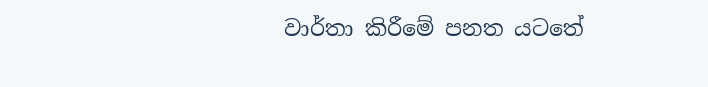වාර්තා කිරීමේ පනත යටතේ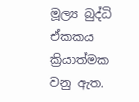මූල්‍ය බුද්ධි ඒකකය ක්‍රියාත්මක වනු ඇත.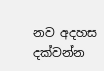නව අදහස දක්වන්න